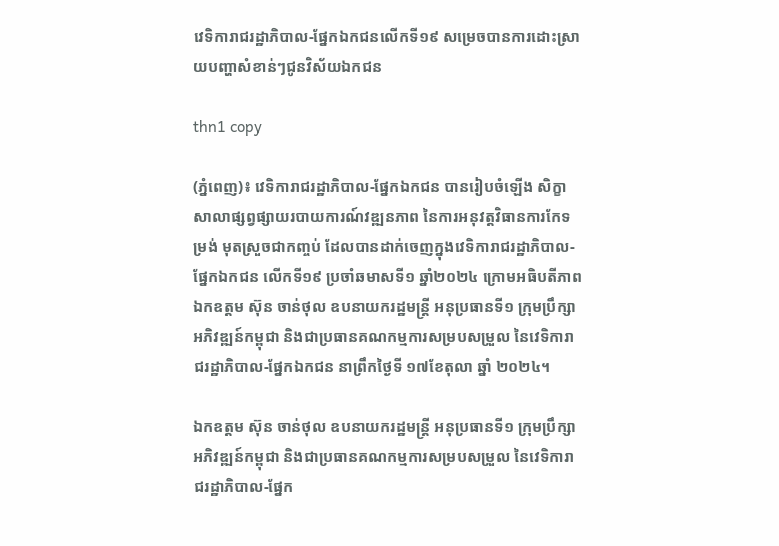វេទិការាជរដ្ឋាភិបាល-ផ្នែកឯកជនលើកទី១៩ សម្រេចបានការដោះស្រាយបញ្ហាសំខាន់ៗជូនវិស័យឯកជន

thn1 copy

(ភ្នំពេញ)៖ វេទិការាជរដ្ឋាភិបាល-ផ្នែកឯកជន បានរៀបចំឡើង សិក្ខាសាលាផ្សព្វផ្សាយរបាយការណ៍វឌ្ឍនភាព នៃការអនុវត្តវិធានការកែទម្រង់ មុតស្រួចជាកញ្ចប់ ដែលបានដាក់ចេញក្នុងវេទិការាជរដ្ឋាភិបាល-ផ្នែកឯកជន លើកទី១៩ ប្រចាំឆមាសទី១ ឆ្នាំ២០២៤ ក្រោមអធិបតីភាពឯកឧត្តម ស៊ុន ចាន់ថុល ឧបនាយករដ្ឋមន្ត្រី អនុប្រធានទី១ ក្រុមប្រឹក្សាអភិវឌ្ឍន៍កម្ពុជា និងជាប្រធានគណកម្មការសម្របសម្រួល នៃវេទិការាជរដ្ឋាភិបាល-ផ្នែកឯកជន នាព្រឹកថ្ងៃទី ១៧ខែតុលា ឆ្នាំ ២០២៤។

ឯកឧត្តម ស៊ុន ចាន់ថុល ឧបនាយករដ្ឋមន្ត្រី អនុប្រធានទី១ ក្រុមប្រឹក្សាអភិវឌ្ឍន៍កម្ពុជា និងជាប្រធានគណកម្មការសម្របសម្រួល នៃវេទិការាជរដ្ឋាភិបាល-ផ្នែក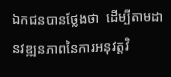ឯកជនបានថ្លែងថា  ដើម្បីតាមដានវឌ្ឍនភាពនៃការអនុវត្តវិ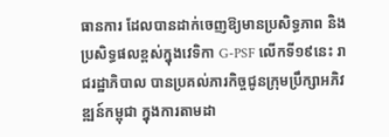ធានការ ដែលបានដាក់ចេញឱ្យមានប្រសិទ្ធភាព និងប្រសិទ្ធផលខ្ពស់ក្នុងវេទិកា G-PSF លើកទី១៩នេះ រាជរដ្ឋាភិបាល បានប្រគល់ភារកិច្ចជូនក្រុមប្រឹក្សាអភិវឌ្ឍន៍កម្ពុជា ក្នុងការតាមដា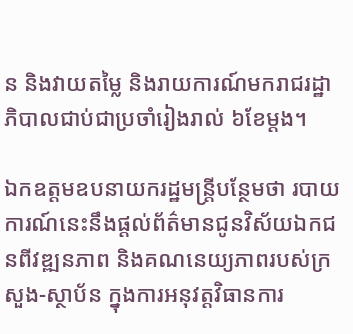ន និងវាយតម្លៃ និងរាយការណ៍មករាជរដ្ឋាភិបាលជាប់ជាប្រចាំរៀងរាល់ ៦ខែម្តង។

ឯកឧត្តមឧបនាយករដ្ឋមន្រ្តីបន្ថែមថា របាយការណ៍នេះនឹងផ្តល់ព័ត៌មានជូនវិស័យឯកជនពីវឌ្ឍនភាព និងគណនេយ្យភាពរបស់ក្រសួង-ស្ថាប័ន ក្នុងការអនុវត្តវិធានការ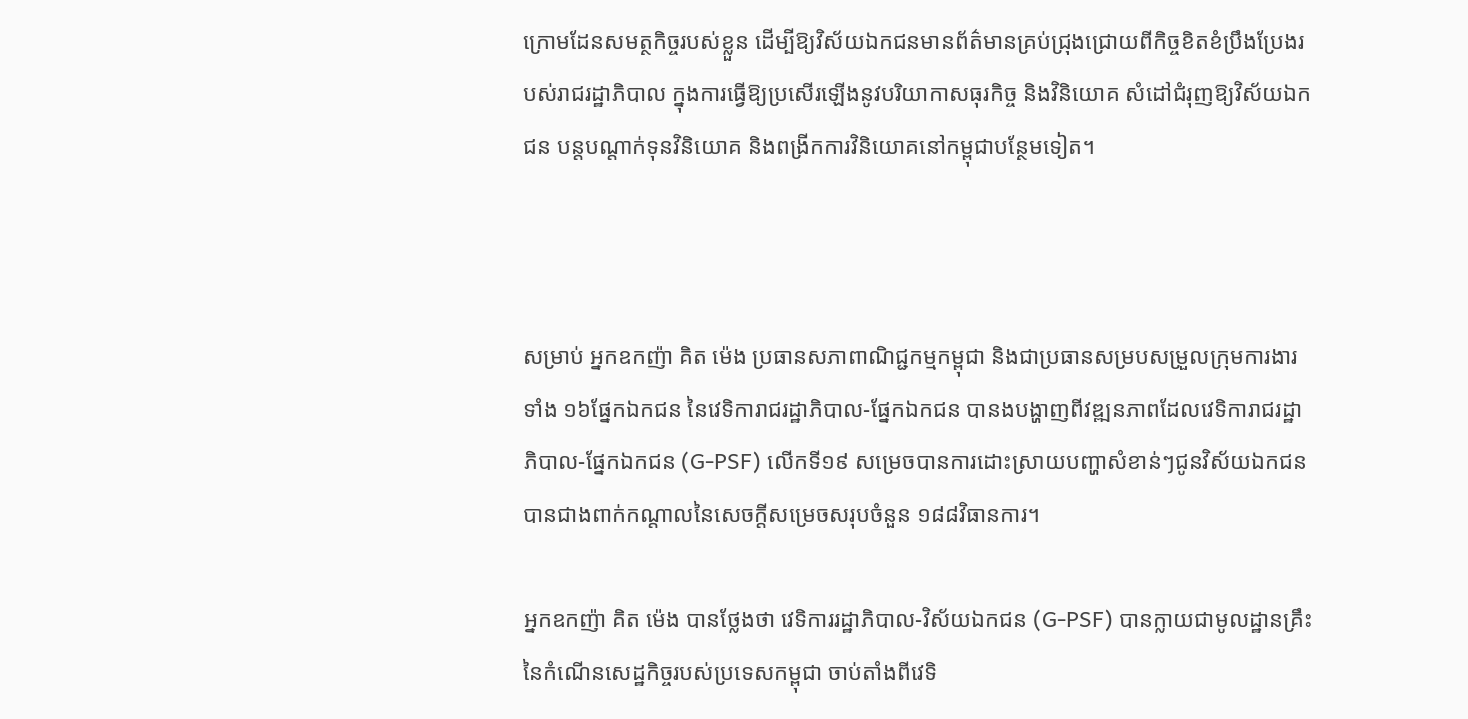ក្រោមដែនសមត្ថកិច្ចរបស់ខ្លួន ដើម្បីឱ្យវិស័យឯកជនមានព័ត៌មានគ្រប់ជ្រុងជ្រោយពីកិច្ចខិតខំប្រឹងប្រែងរបស់រាជរដ្ឋាភិបាល ក្នុងការធ្វើឱ្យប្រសើរឡើងនូវបរិយាកាសធុរកិច្ច និងវិនិយោគ សំដៅជំរុញឱ្យវិស័យឯកជន បន្តបណ្តាក់ទុនវិនិយោគ និងពង្រីកការវិនិយោគនៅកម្ពុជាបន្ថែមទៀត។



សម្រាប់ អ្នកឧកញ៉ា គិត ម៉េង ប្រធានសភាពាណិជ្ជកម្មកម្ពុជា និងជាប្រធានសម្របសម្រួលក្រុមការងារទាំង ១៦ផ្នែកឯកជន នៃវេទិការាជរដ្ឋាភិបាល-ផ្នែកឯកជន បានងបង្ហាញពីវឌ្ឍនភាពដែលវេទិការាជរដ្ឋាភិបាល-ផ្នែកឯកជន (G-PSF) លើកទី១៩ សម្រេចបានការដោះស្រាយបញ្ហាសំខាន់ៗជូនវិស័យឯកជនបានជាងពាក់កណ្តាលនៃសេចក្តីសម្រេចសរុបចំនួន ១៨៨វិធានការ។

អ្នកឧកញ៉ា គិត ម៉េង បានថ្លែងថា វេទិការរដ្ឋាភិបាល-វិស័យឯកជន (G-PSF) បានក្លាយជាមូលដ្ឋានគ្រឹះនៃកំណើនសេដ្ឋកិច្ចរបស់ប្រទេសកម្ពុជា ចាប់តាំងពីវេទិ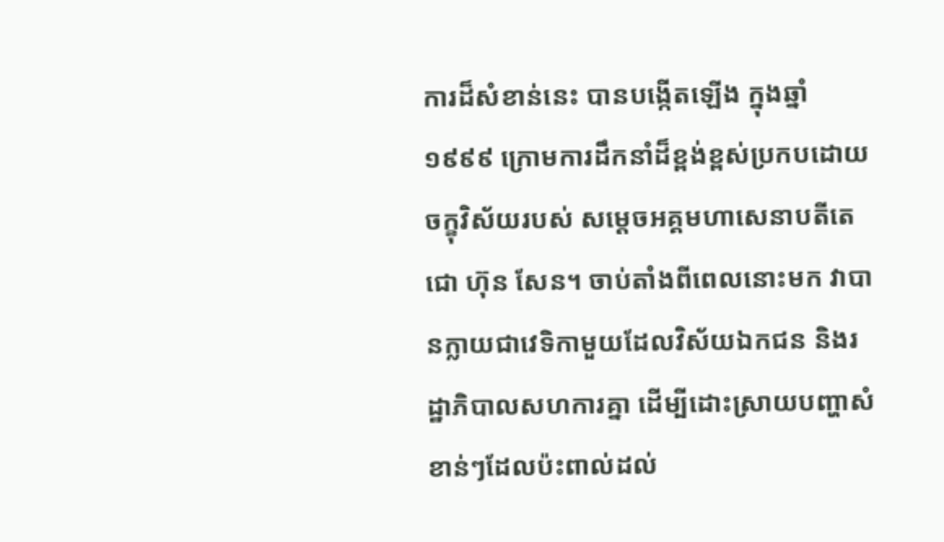ការដ៏សំខាន់នេះ បានបង្កើតឡើង ក្នុងឆ្នាំ ១៩៩៩ ក្រោមការដឹកនាំដ៏ខ្ពង់ខ្ពស់ប្រកបដោយចក្ខុវិស័យរបស់ សម្តេចអគ្គមហាសេនាបតីតេជោ ហ៊ុន សែន។ ចាប់តាំងពីពេលនោះមក វាបានក្លាយជាវេទិកាមួយដែលវិស័យឯកជន និងរដ្ឋាភិបាលសហការគ្នា ដើម្បីដោះស្រាយបញ្ហាសំខាន់ៗដែលប៉ះពាល់ដល់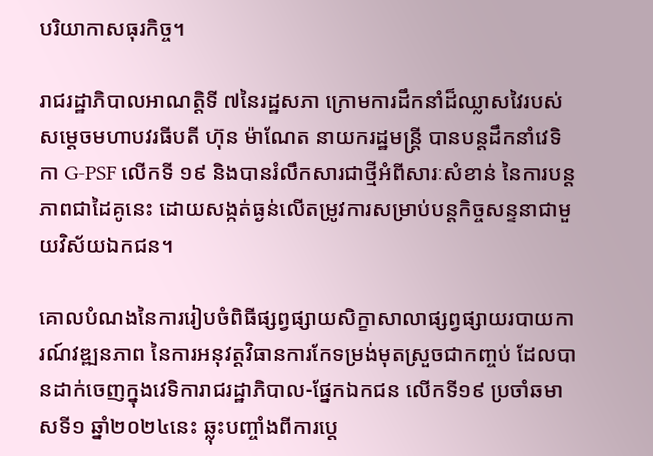បរិយាកាសធុរកិច្ច។

រាជរដ្ឋាភិបាលអាណត្តិទី ៧នៃរដ្ឋសភា ក្រោមការដឹកនាំដ៏ឈ្លាសវៃរបស់សម្តេចមហាបវរធីបតី ហ៊ុន ម៉ាណែត នាយករដ្ឋមន្ត្រី បានបន្តដឹកនាំវេទិកា G-PSF លើកទី ១៩ និងបានរំលឹកសារជាថ្មីអំពីសារៈសំខាន់ នៃការបន្តភាពជាដៃគូនេះ ដោយសង្កត់ធ្ងន់លើតម្រូវការសម្រាប់បន្តកិច្ចសន្ទនាជាមួយវិស័យឯកជន។

គោលបំណងនៃការរៀបចំពិធីផ្សព្វផ្សាយសិក្ខាសាលាផ្សព្វផ្សាយរបាយការណ៍វឌ្ឍនភាព នៃការអនុវត្តវិធានការកែទម្រង់មុតស្រួចជាកញ្ចប់ ដែលបានដាក់ចេញក្នុងវេទិការាជរដ្ឋាភិបាល-ផ្នែកឯកជន លើកទី១៩ ប្រចាំឆមាសទី១ ឆ្នាំ២០២៤នេះ ឆ្លុះបញ្ចាំងពីការប្តេ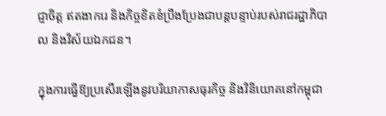ជ្ញាចិត្ត ឥតងាករេ និងកិច្ចខិតខំប្រឹងប្រែងជាបន្តបន្ទាប់របស់រាជរដ្ឋាភិបាល និងវិស័យឯកជន។

ក្នុងការធ្វើឱ្យប្រសើរឡើងនូវបរិយាកាសធុរកិច្ច និងវិនិយោគនៅកម្ពុជា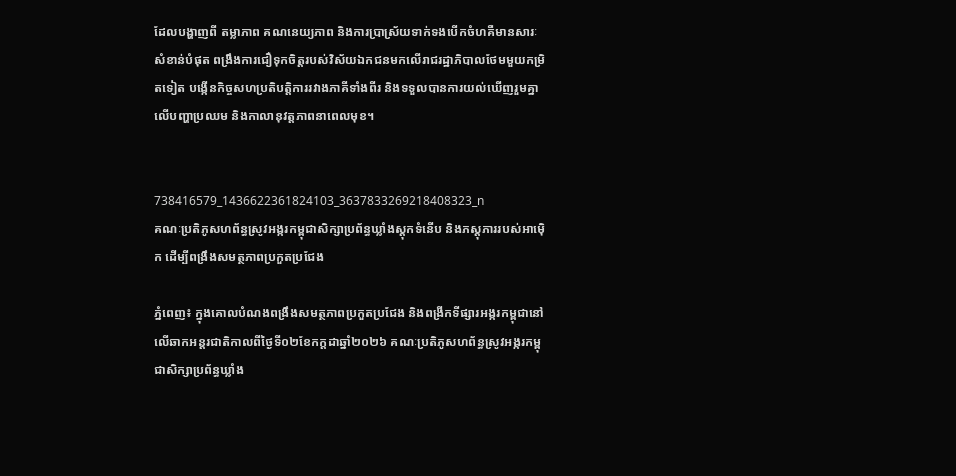ដែលបង្ហាញពី តម្លាភាព គណនេយ្យភាព និងការប្រាស្រ័យទាក់ទងបើកចំហគឺមានសារៈសំខាន់បំផុត ពង្រឹងការជឿទុកចិត្តរបស់វិស័យឯកជនមកលើរាជរដ្ឋាភិបាលថែមមួយកម្រិតទៀត បង្កើនកិច្ចសហប្រតិបត្តិការរវាងភាគីទាំងពីរ និងទទួលបានការយល់ឃើញរួមគ្នាលើបញ្ហាប្រឈម និងកាលានុវត្តភាពនាពេលមុខ។


738416579_1436622361824103_3637833269218408323_n
គណៈប្រតិភូសហព័ន្ធស្រូវអង្ករកម្ពុជាសិក្សាប្រព័ន្ធឃ្លាំងស្តុកទំនើប និងភស្តុភាររបស់អាម៉េិក ដើម្បីពង្រឹងសមត្ថភាពប្រកួតប្រជែង

ភ្នំពេញ៖ ក្នុងគោលបំណងពង្រឹងសមត្ថភាពប្រកួតប្រជែង និងពង្រីកទីផ្សារអង្ករកម្ពុជានៅលើឆាកអន្តរជាតិកាលពីថ្ងៃទី០២ខែកក្តដាឆ្នាំ២០២៦ គណៈប្រតិភូសហព័ន្ធស្រូវអង្ករកម្ពុជាសិក្សាប្រព័ន្ធឃ្លាំង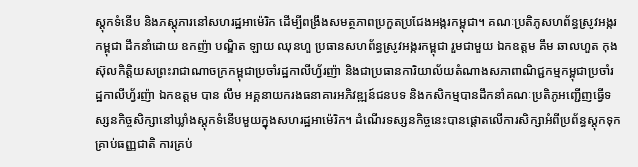ស្តុកទំនើប និងភស្តុភារនៅសហរដ្ឋអាម៉េរិក ដើម្បីពង្រឹងសមត្ថភាពប្រកួតប្រជែងអង្ករកម្ពុជា។ គណៈប្រតិភូសហព័ន្ធស្រូវអង្ករកម្ពុជា ដឹកនាំដោយ ឧកញ៉ា បណ្ឌិត ឡាយ ឈុនហួ ប្រធានសហព័ន្ធស្រូវអង្ករកម្ពុជា រួមជាមួយ ឯកឧត្តម គឹម ឆាលហួត កុងស៊ុលកិត្តិយសព្រះរាជាណាចក្រកម្ពុជាប្រចាំរដ្ឋកាលីហ្វ័រញ៉ា និងជាប្រធានការិយាល័យតំណាងសភាពាណិជ្ជកម្មកម្ពុជាប្រចាំរដ្ឋកាលីហ្វ័រញ៉ា ឯកឧត្តម បាន លឹម អគ្គនាយករងធនាគារអភិវឌ្ឍន៍ជនបទ និងកសិកម្មបានដឹកនាំគណៈប្រតិភូអញ្ជើញធ្វើទស្សនកិច្ចសិក្សានៅឃ្លាំងស្តុកទំនើបមួយក្នុងសហរដ្ឋអាម៉េរិក។ ដំណើរទស្សនកិច្ចនេះបានផ្តោតលើការសិក្សាអំពីប្រព័ន្ធស្តុកទុកគ្រាប់ធញ្ញជាតិ ការគ្រប់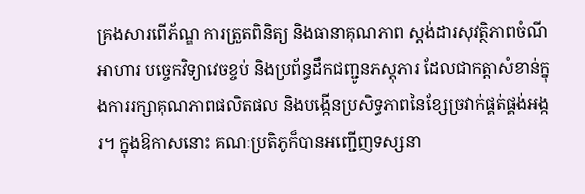គ្រងសារពើភ័ណ្ឌ ការត្រួតពិនិត្យ និងធានាគុណភាព ស្តង់ដារសុវត្ថិភាពចំណីអាហារ បច្ចេកវិទ្យាវេចខ្ចប់ និងប្រព័ន្ធដឹកជញ្ជូនភស្តុភារ ដែលជាកត្តាសំខាន់ក្នុងការរក្សាគុណភាពផលិតផល និងបង្កើនប្រសិទ្ធភាពនៃខ្សែច្រវាក់ផ្គត់ផ្គង់អង្ករ។ ក្នុងឱកាសនោះ គណៈប្រតិភូក៏បានអញ្ជើញទស្សនា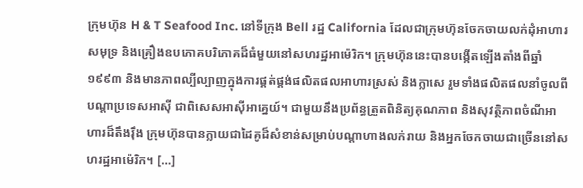ក្រុមហ៊ុន H & T Seafood Inc. នៅទីក្រុង Bell រដ្ឋ California ដែលជាក្រុមហ៊ុនចែកចាយលក់ដុំអាហារសមុទ្រ និងគ្រឿងឧបភោគបរិភោគដ៏ធំមួយនៅសហរដ្ឋអាម៉េរិក។ ក្រុមហ៊ុននេះបានបង្កើតឡើងតាំងពីឆ្នាំ១៩៩៣ និងមានភាពល្បីល្បាញក្នុងការផ្គត់ផ្គង់ផលិតផលអាហារស្រស់ និងក្លាសេ រួមទាំងផលិតផលនាំចូលពីបណ្តាប្រទេសអាស៊ី ជាពិសេសអាស៊ីអាគ្នេយ៍។ ជាមួយនឹងប្រព័ន្ធត្រួតពិនិត្យគុណភាព និងសុវត្ថិភាពចំណីអាហារដ៏តឹងរ៉ឹង ក្រុមហ៊ុនបានក្លាយជាដៃគូដ៏សំខាន់សម្រាប់បណ្តាហាងលក់រាយ និងអ្នកចែកចាយជាច្រើននៅសហរដ្ឋអាម៉េរិក។ […]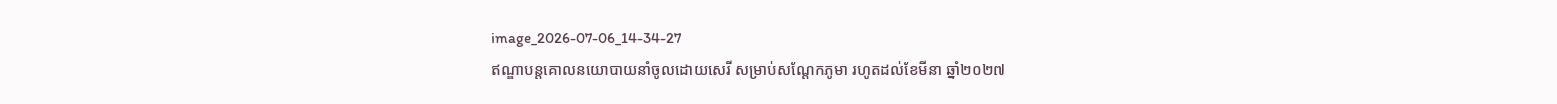image_2026-07-06_14-34-27
ឥណ្ឌាបន្តគោលនយោបាយនាំចូលដោយសេរី សម្រាប់សណ្ដែកភូមា រហូតដល់ខែមីនា ឆ្នាំ២០២៧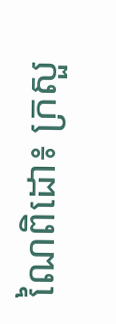ណៃពិដោ៖ ក្រសួ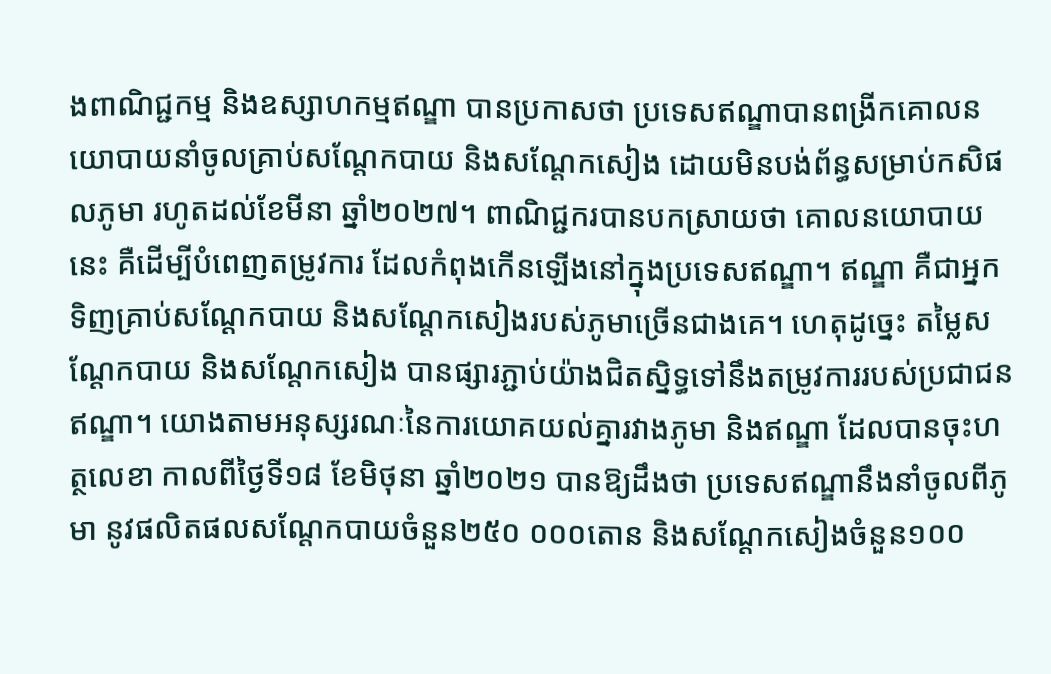ងពាណិជ្ជកម្ម និងឧស្សាហកម្មឥណ្ឌា បានប្រកាសថា ប្រទេសឥណ្ឌាបានពង្រីកគោលនយោបាយនាំចូលគ្រាប់សណ្ដែកបាយ និងសណ្តែកសៀង ដោយមិនបង់ព័ន្ធសម្រាប់កសិផលភូមា រហូតដល់ខែមីនា ឆ្នាំ២០២៧។ ពាណិជ្ជករបានបកស្រាយថា គោលនយោបាយនេះ គឺដើម្បីបំពេញតម្រូវការ ដែលកំពុងកើនឡើងនៅក្នុងប្រទេសឥណ្ឌា។ ឥណ្ឌា គឺជាអ្នកទិញគ្រាប់សណ្ដែកបាយ និងសណ្តែកសៀងរបស់ភូមាច្រើនជាងគេ។ ហេតុដូច្នេះ តម្លៃសណ្ដែកបាយ និងសណ្តែកសៀង បានផ្សារភ្ជាប់យ៉ាងជិតស្និទ្ធទៅនឹងតម្រូវការរបស់ប្រជាជនឥណ្ឌា។ យោងតាមអនុស្សរណៈនៃការយោគយល់គ្នារវាងភូមា និងឥណ្ឌា ដែលបានចុះហត្ថលេខា កាលពីថ្ងៃទី១៨ ខែមិថុនា ឆ្នាំ២០២១ បានឱ្យដឹងថា ប្រទេសឥណ្ឌានឹងនាំចូលពីភូមា នូវផលិតផលសណ្តែកបាយចំនួន២៥០ ០០០តោន និងសណ្តែកសៀងចំនួន១០០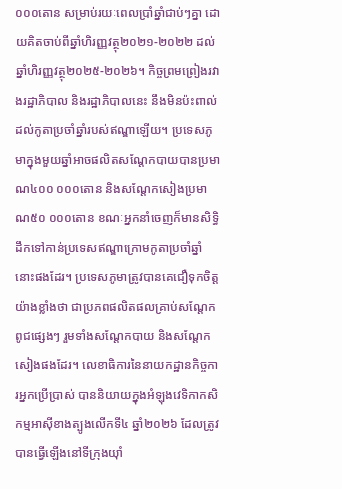០០០តោន សម្រាប់រយៈពេលប្រាំឆ្នាំជាប់ៗគ្នា ដោយគិតចាប់ពីឆ្នាំហិរញ្ញវត្ថុ២០២១-២០២២ ដល់ឆ្នាំហិរញ្ញវត្ថុ២០២៥-២០២៦។ កិច្ចព្រមព្រៀងរវាងរដ្ឋាភិបាល និងរដ្ឋាភិបាលនេះ នឹងមិនប៉ះពាល់ដល់កូតាប្រចាំឆ្នាំរបស់ឥណ្ឌាឡើយ។ ប្រទេសភូមាក្នុងមួយឆ្នាំអាចផលិតសណ្ដែកបាយបានប្រមាណ៤០០ ០០០តោន និងសណ្តែកសៀងប្រមាណ៥០ ០០០តោន ខណៈអ្នកនាំចេញក៏មានសិទ្ធិដឹកទៅកាន់ប្រទេសឥណ្ឌាក្រោមកូតាប្រចាំឆ្នាំនោះផងដែរ។ ប្រទេសភូមាត្រូវបានគេជឿទុកចិត្តយ៉ាងខ្លាំងថា ជាប្រភពផលិតផលគ្រាប់សណ្ដែកពូជផ្សេងៗ រួមទាំងសណ្តែកបាយ និងសណ្តែកសៀងផងដែរ។ លេខាធិការនៃនាយកដ្ឋានកិច្ចការអ្នកប្រើប្រាស់ បាននិយាយក្នុងអំឡុងវេទិកាកសិកម្មអាស៊ីខាងត្បូងលើកទី៤ ឆ្នាំ២០២៦ ដែលត្រូវបានធ្វើឡើងនៅទីក្រុងយ៉ាំ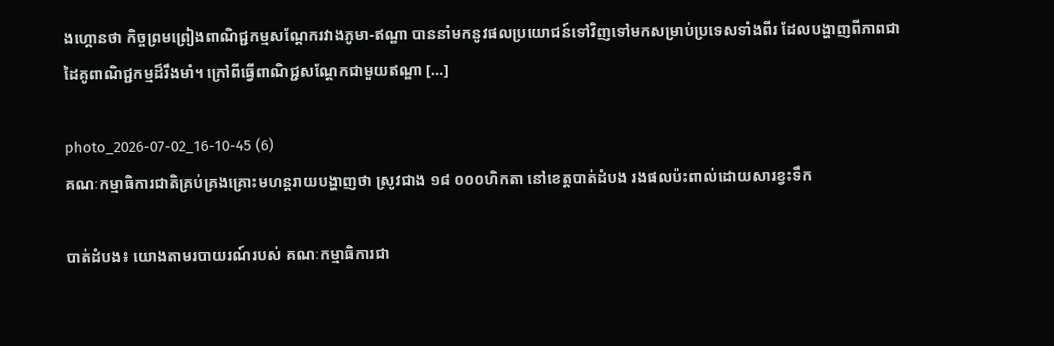ងហ្គោនថា កិច្ចព្រមព្រៀងពាណិជ្ជកម្មសណ្តែករវាងភូមា-ឥណ្ឌា បាននាំមកនូវផលប្រយោជន៍ទៅវិញទៅមកសម្រាប់ប្រទេសទាំងពីរ ដែលបង្ហាញពីភាពជាដៃគូពាណិជ្ជកម្មដ៏រឹងមាំ។ ក្រៅពីធ្វើពាណិជ្ជសណ្តែកជាមួយឥណ្ឌា […]

photo_2026-07-02_16-10-45 (6)
គណៈកម្មាធិការជាតិគ្រប់គ្រងគ្រោះមហន្តរាយបង្ហាញថា ស្រូវជាង ១៨ ០០០ហិកតា នៅខេត្តបាត់ដំបង រងផលប៉ះពាល់ដោយសារខ្វះទឹក

បាត់ដំបង៖ យោងតាមរបាយរណ៍របស់ គណៈកម្មាធិការជា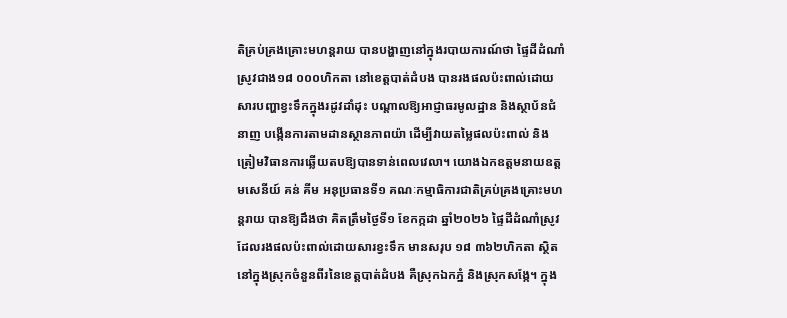តិគ្រប់គ្រងគ្រោះមហន្តរាយ បានបង្ហាញនៅក្នុងរបាយការណ៍ថា ផ្ទៃដីដំណាំស្រូវជាង១៨ ០០០ហិកតា នៅខេត្តបាត់ដំបង បានរងផលប៉ះពាល់ដោយសារបញ្ហាខ្វះទឹកក្នុងរដូវដាំដុះ បណ្តាលឱ្យអាជ្ញាធរមូលដ្ឋាន និងស្ថាប័នជំនាញ បង្កើនការតាមដានស្ថានភាពយ៉ា ដើម្បីវាយតម្លៃផលប៉ះពាល់ និងត្រៀមវិធានការឆ្លើយតបឱ្យបានទាន់ពេលវេលា។ យោងឯកឧត្តមនាយឧត្តមសេនីយ៍ គន់ គីម អនុប្រធានទី១ គណៈកម្មាធិការជាតិគ្រប់គ្រងគ្រោះមហន្តរាយ បានឱ្យដឹងថា គិតត្រឹមថ្ងៃទី១ ខែកក្កដា ឆ្នាំ២០២៦ ផ្ទៃដីដំណាំស្រូវ ដែលរងផលប៉ះពាល់ដោយសារខ្វះទឹក មានសរុប ១៨ ៣៦២ហិកតា ស្ថិតនៅក្នុងស្រុកចំនួនពីរនៃខេត្តបាត់ដំបង គឺស្រុកឯកភ្នំ និងស្រុកសង្កែ។ ក្នុង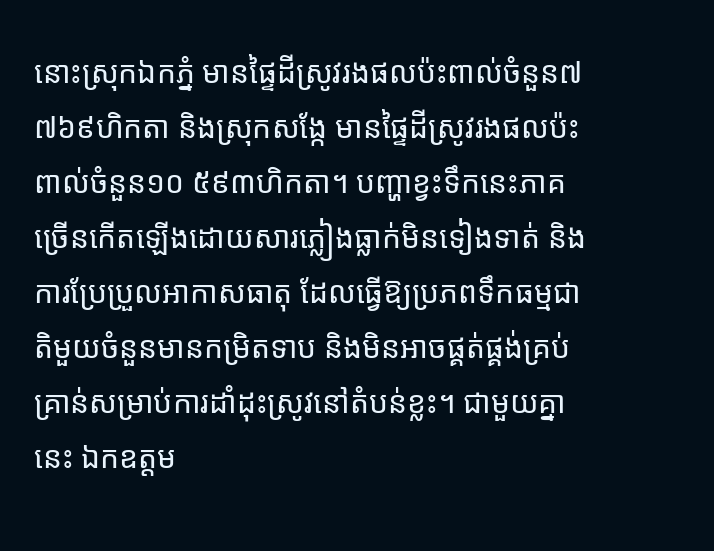នោះស្រុកឯកភ្នំ មានផ្ទៃដីស្រូវរងផលប៉ះពាល់ចំនួន៧ ៧៦៩ហិកតា និងស្រុកសង្កែ មានផ្ទៃដីស្រូវរងផលប៉ះពាល់ចំនួន១០ ៥៩៣ហិកតា។ បញ្ហាខ្វះទឹកនេះភាគច្រើនកើតឡើងដោយសារភ្លៀងធ្លាក់មិនទៀងទាត់ និងការប្រែប្រួលអាកាសធាតុ ដែលធ្វើឱ្យប្រភពទឹកធម្មជាតិមួយចំនួនមានកម្រិតទាប និងមិនអាចផ្គត់ផ្គង់គ្រប់គ្រាន់សម្រាប់ការដាំដុះស្រូវនៅតំបន់ខ្លះ។ ជាមួយគ្នានេះ ឯកឧត្តម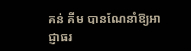គន់ គីម បានណែនាំឱ្យអាជ្ញាធរ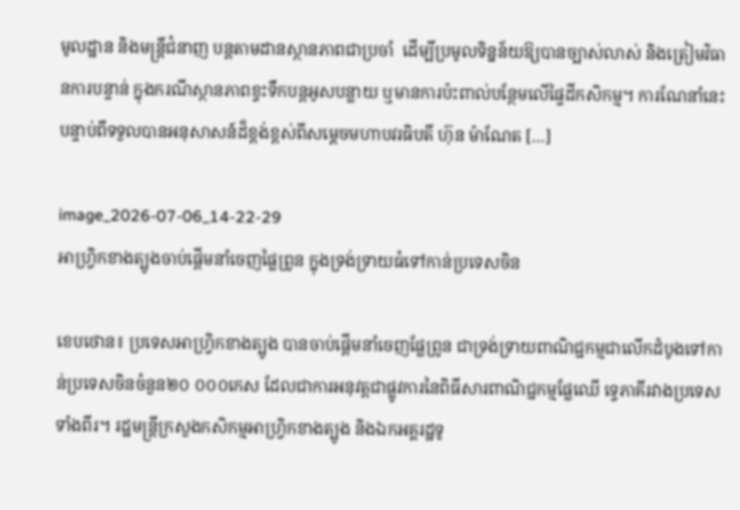មូលដ្ឋាន និងមន្ត្រីជំនាញ បន្តតាមដានស្ថានភាពជាប្រចាំ  ដើម្បីប្រមូលទិន្នន័យឱ្យបានច្បាស់លាស់ និងត្រៀមវិធានការបន្ទាន់ ក្នុងករណីស្ថានភាពខ្វះទឹកបន្តអូសបន្លាយ ឬមានការប៉ះពាល់បន្ថែមលើផ្ទៃដីកសិកម្ម។ ការណែនាំនេះ បន្ទាប់ពីទទួលបានអនុសាសន៍ដ៏ខ្ពង់ខ្ពស់ពីសម្ដេចមហាបវរធិបតី ហ៊ុន ម៉ាណែត […]

image_2026-07-06_14-22-29
អាហ្រ្វិកខាងត្បូងចាប់ផ្តើមនាំចេញផ្លៃព្រូន ក្នុងទ្រង់ទ្រាយធំទៅកាន់ប្រទេសចិន

ខេបថោន៖ ប្រទេសអាហ្រ្វិកខាងត្បូង បានចាប់ផ្តើមនាំចេញផ្លែព្រូន ជាទ្រង់ទ្រាយពាណិជ្ជកម្មជាលើកដំបូងទៅកាន់ប្រទេសចិនចំនួន២០ ០០០កេស ដែលជាការអនុវត្តជាផ្លូវការនៃពិធីសារពាណិជ្ជកម្មផ្លែឈើ ទ្វេភាគីរវាងប្រទេសទាំងពីរ។ រដ្ឋមន្ត្រីក្រសួងកសិកម្មអាហ្វ្រិកខាងត្បូង និងឯកអគ្គរដ្ឋទូ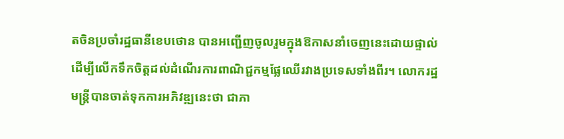តចិនប្រចាំរដ្ឋធានីខេបថោន បានអញ្ជើញចូលរួមក្នុងឱកាសនាំចេញនេះដោយផ្ទាល់ ដើម្បីលើកទឹកចិត្តដល់ដំណើរការពាណិជ្ជកម្មផ្លែឈើរវាងប្រទេសទាំងពីរ។ លោករដ្ឋមន្ត្រីបានចាត់ទុកការអភិវឌ្ឍនេះថា ជាភា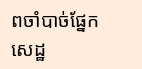ពចាំបាច់ផ្នែកសេដ្ឋ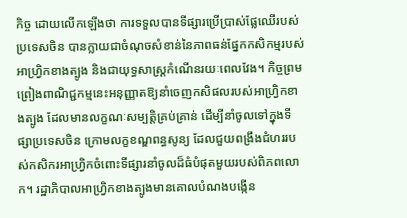កិច្ច ដោយលើកឡើងថា ការទទួលបានទីផ្សារប្រើប្រាស់ផ្លែឈើរបស់ប្រទេសចិន បានក្លាយជាចំណុចសំខាន់នៃភាពធន់ផ្នែកកសិកម្មរបស់អាហ្វ្រិកខាងត្បូង និងជាយុទ្ធសាស្ត្រកំណើនរយៈពេលវែង។ កិច្ចព្រមព្រៀងពាណិជ្ជកម្មនេះអនុញ្ញាតឱ្យនាំចេញកសិផលរបស់អាហ្វ្រិកខាងត្បូង ដែលមានលក្ខណៈសម្បត្តិគ្រប់គ្រាន់ ដើម្បីនាំចូលទៅក្នុងទីផ្សាប្រទេសចិន ក្រោមលក្ខខណ្ឌពន្ធសូន្យ ដែលជួយពង្រឹងជំហររបស់កសិករអាហ្វ្រិកចំពោះទីផ្សារនាំចូលដ៏ធំបំផុតមួយរបស់ពិភពលោក។ រដ្ឋាភិបាលអាហ្វ្រិកខាងត្បូងមានគោលបំណងបង្កើន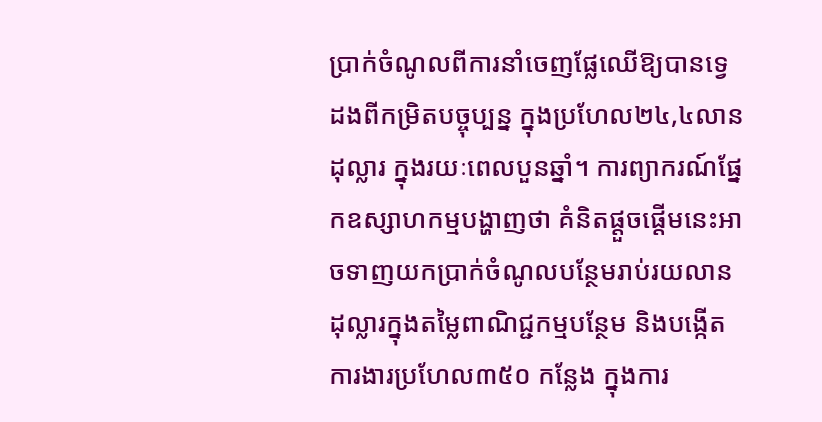ប្រាក់ចំណូលពីការនាំចេញផ្លែឈើឱ្យបានទ្វេដងពីកម្រិតបច្ចុប្បន្ន ក្នុងប្រហែល២៤,៤លានដុល្លារ ក្នុងរយៈពេលបួនឆ្នាំ។ ការព្យាករណ៍ផ្នែកឧស្សាហកម្មបង្ហាញថា គំនិតផ្តួចផ្តើមនេះអាចទាញយកប្រាក់ចំណូលបន្ថែមរាប់រយលានដុល្លារក្នុងតម្លៃពាណិជ្ជកម្មបន្ថែម និងបង្កើតការងារប្រហែល៣៥០ កន្លែង ក្នុងការ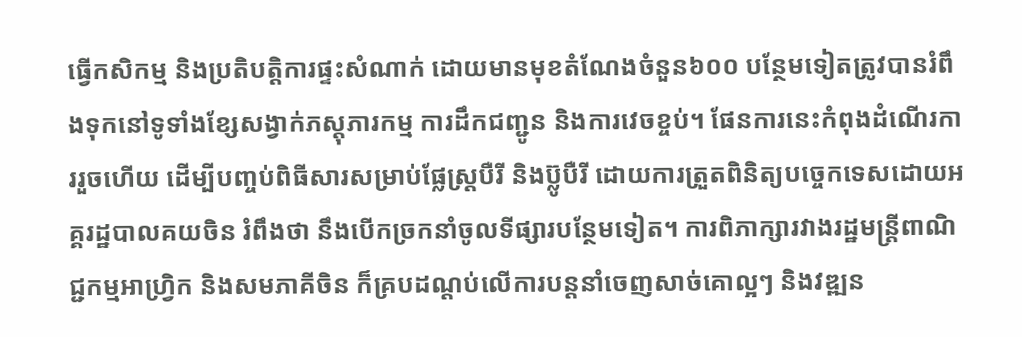ធ្វើកសិកម្ម និងប្រតិបត្តិការផ្ទះសំណាក់ ដោយមានមុខតំណែងចំនួន៦០០ បន្ថែមទៀតត្រូវបានរំពឹងទុកនៅទូទាំងខ្សែសង្វាក់ភស្តុភារកម្ម ការដឹកជញ្ជូន និងការវេចខ្ចប់។ ផែនការនេះកំពុងដំណើរការរួចហើយ ដើម្បីបញ្ចប់ពិធីសារសម្រាប់ផ្លែស្ត្របឺរី និងប៊្លូបឺរី ដោយការត្រួតពិនិត្យបច្ចេកទេសដោយអគ្គរដ្ឋបាលគយចិន រំពឹងថា នឹងបើកច្រកនាំចូលទីផ្សារបន្ថែមទៀត។ ការពិភាក្សារវាងរដ្ឋមន្ត្រីពាណិជ្ជកម្មអាហ្វ្រិក និងសមភាគីចិន ក៏គ្របដណ្តប់លើការបន្តនាំចេញសាច់គោល្អៗ និងវឌ្ឍន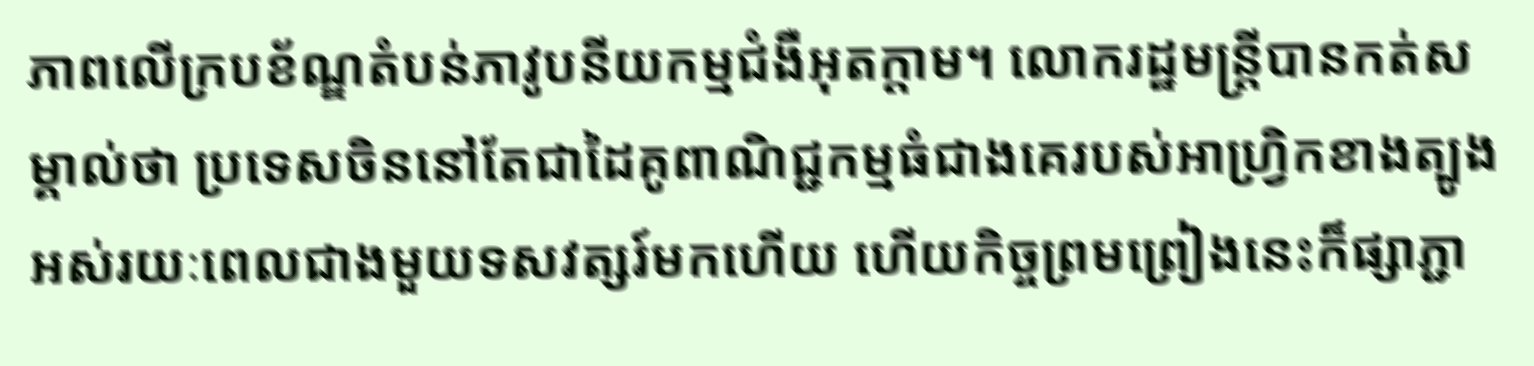ភាពលើក្របខ័ណ្ឌតំបន់ភាវូបនីយកម្មជំងឺអុតក្ដាម។ លោករដ្ឋមន្ត្រីបានកត់សម្គាល់ថា ប្រទេសចិននៅតែជាដៃគូពាណិជ្ជកម្មធំជាងគេរបស់អាហ្វ្រិកខាងត្បូងអស់រយៈពេលជាងមួយទសវត្សរ៍មកហើយ ហើយកិច្ចព្រមព្រៀងនេះក៏ផ្សាភ្ជា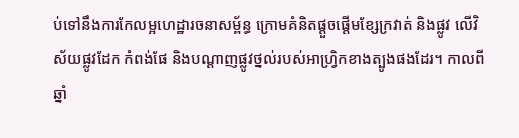ប់ទៅនឹងការកែលម្អហេដ្ឋារចនាសម្ព័ន្ធ ក្រោមគំនិតផ្តួចផ្តើមខ្សែក្រវាត់ និងផ្លូវ លើវិស័យផ្លូវដែក កំពង់ផែ និងបណ្តាញផ្លូវថ្នល់របស់អាហ្វ្រិកខាងត្បូងផងដែរ។ កាលពីឆ្នាំ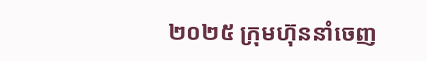២០២៥ ក្រុមហ៊ុននាំចេញ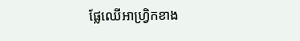ផ្លែឈើអាហ្វ្រិកខាង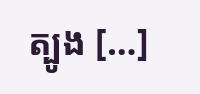ត្បូង […]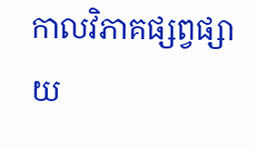កាលវិភាគផ្សព្វផ្សាយ